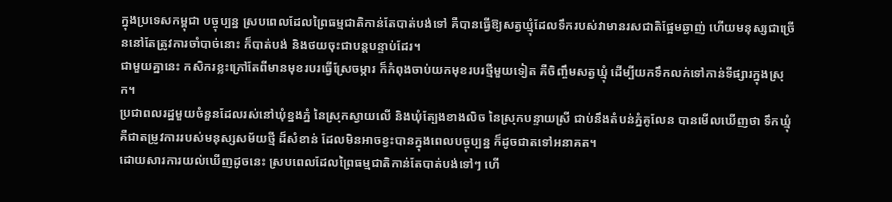ក្នុងប្រទេសកម្ពុជា បច្ចុប្បន្ន ស្របពេលដែលព្រៃធម្មជាតិកាន់តែបាត់បង់ទៅ គឺបានធ្វើឱ្យសត្វឃ្មុំដែលទឹករបស់វាមានរសជាតិផ្អែមឆ្ងាញ់ ហើយមនុស្សជាច្រើននៅតែត្រូវការចាំបាច់នោះ ក៏បាត់បង់ និងថយចុះជាបន្តបន្ទាប់ដែរ។
ជាមួយគ្នានេះ កសិករខ្លះក្រៅតែពីមានមុខរបរធ្វើស្រែចម្ការ ក៏កំពុងចាប់យកមុខរបរថ្មីមួយទៀត គឺចិញ្ចឹមសត្វឃ្មុំ ដើម្បីយកទឹកលក់ទៅកាន់ទីផ្សារក្នុងស្រុក។
ប្រជាពលរដ្ឋមួយចំនួនដែលរស់នៅឃុំខ្នងភ្នំ នៃស្រុកស្វាយលើ និងឃុំត្បែងខាងលិច នៃស្រុកបន្ទាយស្រី ជាប់នឹងតំបន់ភ្នំគូលែន បានមើលឃើញថា ទឹកឃ្មុំគឺជាតម្រូវការរបស់មនុស្សសម័យថ្មី ដ៏សំខាន់ ដែលមិនអាចខ្វះបានក្នុងពេលបច្ចុប្បន្ន ក៏ដូចជាតទៅអនាគត។
ដោយសារការយល់ឃើញដូចនេះ ស្របពេលដែលព្រៃធម្មជាតិកាន់តែបាត់បង់ទៅៗ ហើ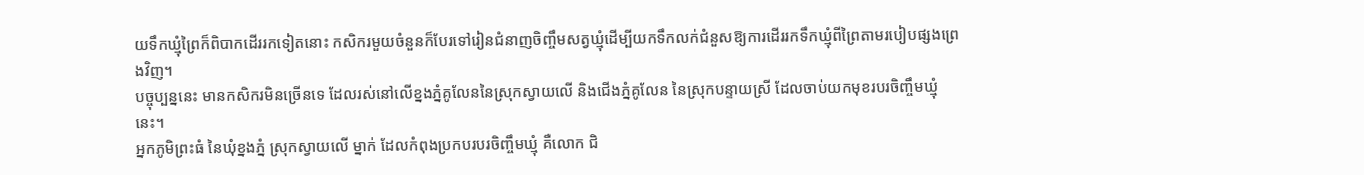យទឹកឃ្មុំព្រៃក៏ពិបាកដើររកទៀតនោះ កសិករមួយចំនួនក៏បែរទៅរៀនជំនាញចិញ្ចឹមសត្វឃ្មុំដើម្បីយកទឹកលក់ជំនួសឱ្យការដើររកទឹកឃ្មុំពីព្រៃតាមរបៀបផ្សងព្រេងវិញ។
បច្ចុប្បន្ននេះ មានកសិករមិនច្រើនទេ ដែលរស់នៅលើខ្នងភ្នំគូលែននៃស្រុកស្វាយលើ និងជើងភ្នំគូលែន នៃស្រុកបន្ទាយស្រី ដែលចាប់យកមុខរបរចិញ្ចឹមឃ្មុំនេះ។
អ្នកភូមិព្រះធំ នៃឃុំខ្នងភ្នំ ស្រុកស្វាយលើ ម្នាក់ ដែលកំពុងប្រកបរបរចិញ្ចឹមឃ្មុំ គឺលោក ជិ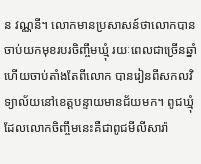ន វណ្ណនី។ លោកមានប្រសាសន៍ថាលោកបានចាប់យកមុខរបរចិញ្ចឹមឃ្មុំ រយៈពេលជាច្រើនឆ្នាំហើយចាប់តាំងតែពីលោក បានរៀនពីសកលវិទ្យាល័យនៅខេត្តបន្ទាយមានជ័យមក។ ពូជឃ្មុំដែលលោកចិញ្ចឹមនេះគឺជាពូជមីលីសារ៉ា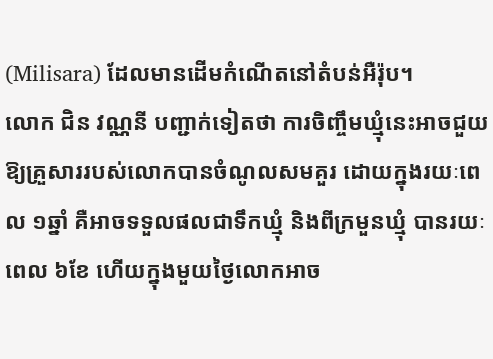(Milisara) ដែលមានដើមកំណើតនៅតំបន់អឺរ៉ុប។
លោក ជិន វណ្ណនី បញ្ជាក់ទៀតថា ការចិញ្ចឹមឃ្មុំនេះអាចជួយឱ្យគ្រួសាររបស់លោកបានចំណូលសមគួរ ដោយក្នុងរយៈពេល ១ឆ្នាំ គឺអាចទទួលផលជាទឹកឃ្មុំ និងពីក្រមួនឃ្មុំ បានរយៈពេល ៦ខែ ហើយក្នុងមួយថ្ងៃលោកអាច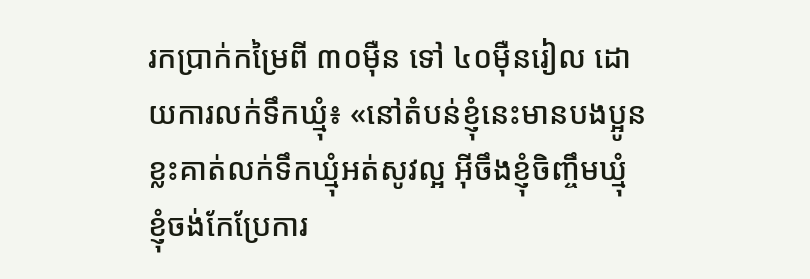រកប្រាក់កម្រៃពី ៣០ម៉ឺន ទៅ ៤០ម៉ឺនរៀល ដោយការលក់ទឹកឃ្មុំ៖ «នៅតំបន់ខ្ញុំនេះមានបងប្អូនខ្លះគាត់លក់ទឹកឃ្មុំអត់សូវល្អ អ៊ីចឹងខ្ញុំចិញ្ចឹមឃ្មុំ ខ្ញុំចង់កែប្រែការ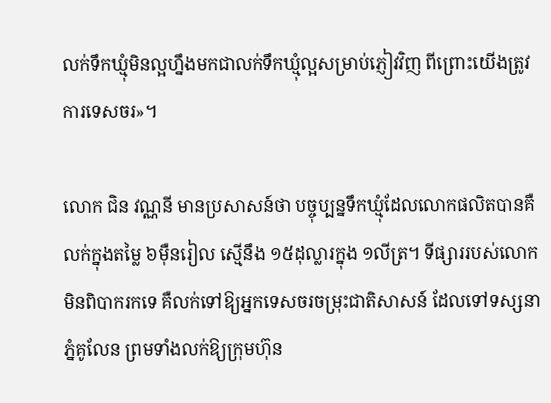លក់ទឹកឃ្មុំមិនល្អហ្នឹងមកជាលក់ទឹកឃ្មុំល្អសម្រាប់ភ្ញៀវវិញ ពីព្រោះយើងត្រូវការទេសចរ»។

លោក ជិន វណ្ណនី មានប្រសាសន៍ថា បច្ចុប្បន្នទឹកឃ្មុំដែលលោកផលិតបានគឺលក់ក្នុងតម្លៃ ៦ម៉ឺនរៀល ស្មើនឹង ១៥ដុល្លារក្នុង ១លីត្រ។ ទីផ្សាររបស់លោកមិនពិបាករកទេ គឺលក់ទៅឱ្យអ្នកទេសចរចម្រុះជាតិសាសន៍ ដែលទៅទស្សនាភ្នំគូលែន ព្រមទាំងលក់ឱ្យក្រុមហ៊ុន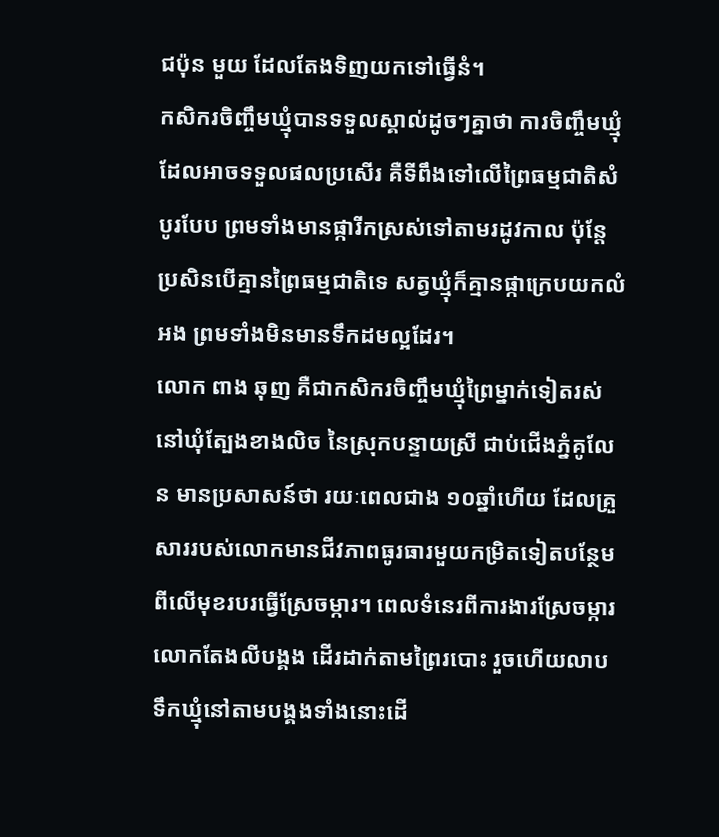ជប៉ុន មួយ ដែលតែងទិញយកទៅធ្វើនំ។
កសិករចិញ្ចឹមឃ្មុំបានទទួលស្គាល់ដូចៗគ្នាថា ការចិញ្ចឹមឃ្មុំដែលអាចទទួលផលប្រសើរ គឺទីពឹងទៅលើព្រៃធម្មជាតិសំបូរបែប ព្រមទាំងមានផ្ការីកស្រស់ទៅតាមរដូវកាល ប៉ុន្តែប្រសិនបើគ្មានព្រៃធម្មជាតិទេ សត្វឃ្មុំក៏គ្មានផ្កាក្រេបយកលំអង ព្រមទាំងមិនមានទឹកដមល្អដែរ។
លោក ពាង ឆុញ គឺជាកសិករចិញ្ចឹមឃ្មុំព្រៃម្នាក់ទៀតរស់នៅឃុំត្បែងខាងលិច នៃស្រុកបន្ទាយស្រី ជាប់ជើងភ្នំគូលែន មានប្រសាសន៍ថា រយៈពេលជាង ១០ឆ្នាំហើយ ដែលគ្រួសាររបស់លោកមានជីវភាពធូរធារមួយកម្រិតទៀតបន្ថែមពីលើមុខរបរធ្វើស្រែចម្ការ។ ពេលទំនេរពីការងារស្រែចម្ការលោកតែងលីបង្គង ដើរដាក់តាមព្រៃរបោះ រួចហើយលាបទឹកឃ្មុំនៅតាមបង្គងទាំងនោះដើ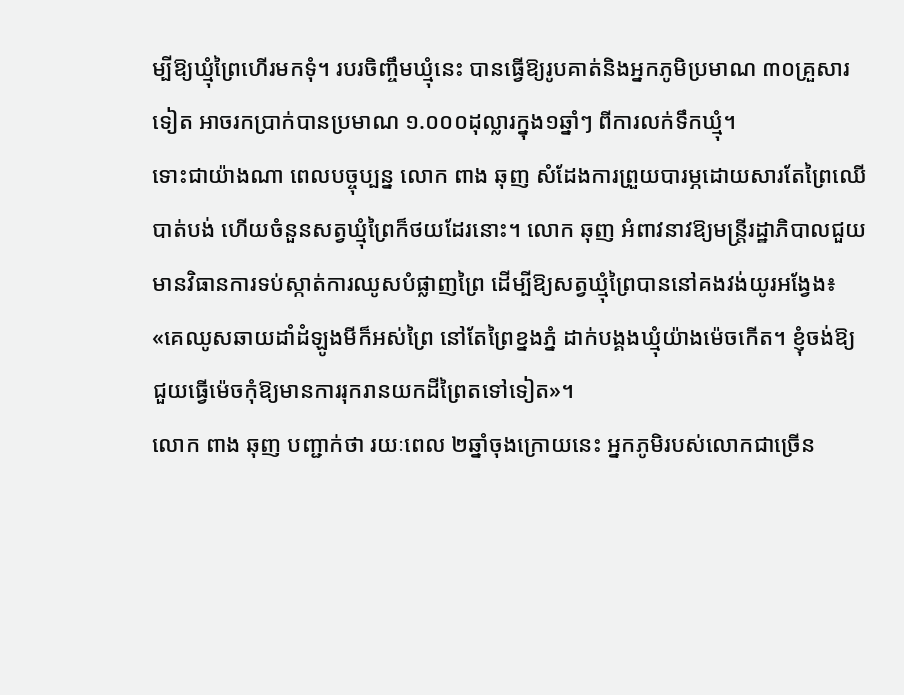ម្បីឱ្យឃ្មុំព្រៃហើរមកទុំ។ របរចិញ្ចឹមឃ្មុំនេះ បានធ្វើឱ្យរូបគាត់និងអ្នកភូមិប្រមាណ ៣០គ្រួសារទៀត អាចរកប្រាក់បានប្រមាណ ១.០០០ដុល្លារក្នុង១ឆ្នាំៗ ពីការលក់ទឹកឃ្មុំ។
ទោះជាយ៉ាងណា ពេលបច្ចុប្បន្ន លោក ពាង ឆុញ សំដែងការព្រួយបារម្ភដោយសារតែព្រៃឈើបាត់បង់ ហើយចំនួនសត្វឃ្មុំព្រៃក៏ថយដែរនោះ។ លោក ឆុញ អំពាវនាវឱ្យមន្ត្រីរដ្ឋាភិបាលជួយមានវិធានការទប់ស្កាត់ការឈូសបំផ្លាញព្រៃ ដើម្បីឱ្យសត្វឃ្មុំព្រៃបាននៅគងវង់យូរអង្វែង៖ «គេឈូសឆាយដាំដំឡូងមីក៏អស់ព្រៃ នៅតែព្រៃខ្នងភ្នំ ដាក់បង្គងឃ្មុំយ៉ាងម៉េចកើត។ ខ្ញុំចង់ឱ្យជួយធ្វើម៉េចកុំឱ្យមានការរុករានយកដីព្រៃតទៅទៀត»។
លោក ពាង ឆុញ បញ្ជាក់ថា រយៈពេល ២ឆ្នាំចុងក្រោយនេះ អ្នកភូមិរបស់លោកជាច្រើន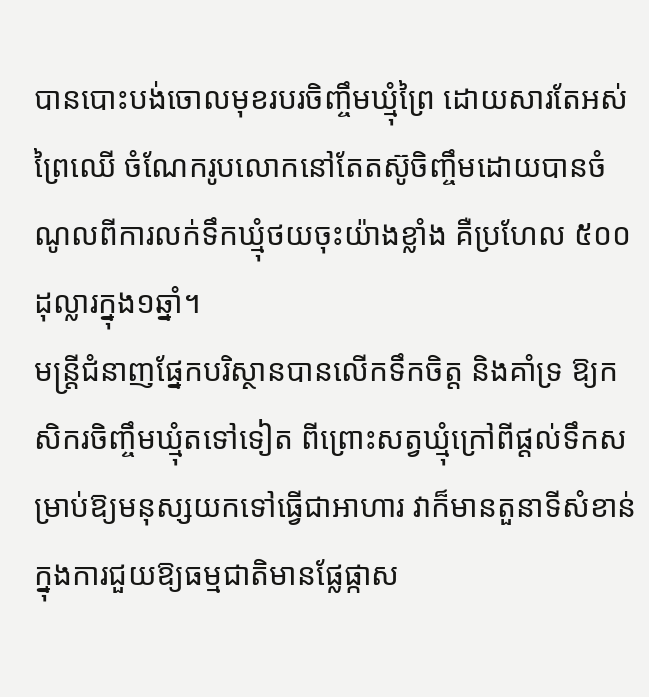បានបោះបង់ចោលមុខរបរចិញ្ចឹមឃ្មុំព្រៃ ដោយសារតែអស់ព្រៃឈើ ចំណែករូបលោកនៅតែតស៊ូចិញ្ចឹមដោយបានចំណូលពីការលក់ទឹកឃ្មុំថយចុះយ៉ាងខ្លាំង គឺប្រហែល ៥០០ដុល្លារក្នុង១ឆ្នាំ។
មន្ត្រីជំនាញផ្នែកបរិស្ថានបានលើកទឹកចិត្ត និងគាំទ្រ ឱ្យកសិករចិញ្ចឹមឃ្មុំតទៅទៀត ពីព្រោះសត្វឃ្មុំក្រៅពីផ្ដល់ទឹកសម្រាប់ឱ្យមនុស្សយកទៅធ្វើជាអាហារ វាក៏មានតួនាទីសំខាន់ក្នុងការជួយឱ្យធម្មជាតិមានផ្លែផ្កាស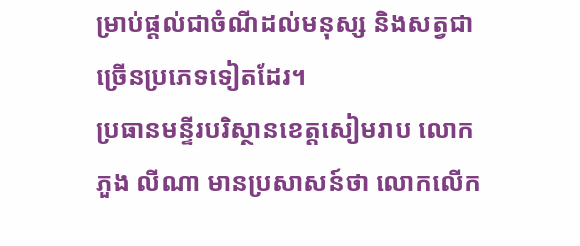ម្រាប់ផ្ដល់ជាចំណីដល់មនុស្ស និងសត្វជាច្រើនប្រភេទទៀតដែរ។
ប្រធានមន្ទីរបរិស្ថានខេត្តសៀមរាប លោក ភួង លីណា មានប្រសាសន៍ថា លោកលើក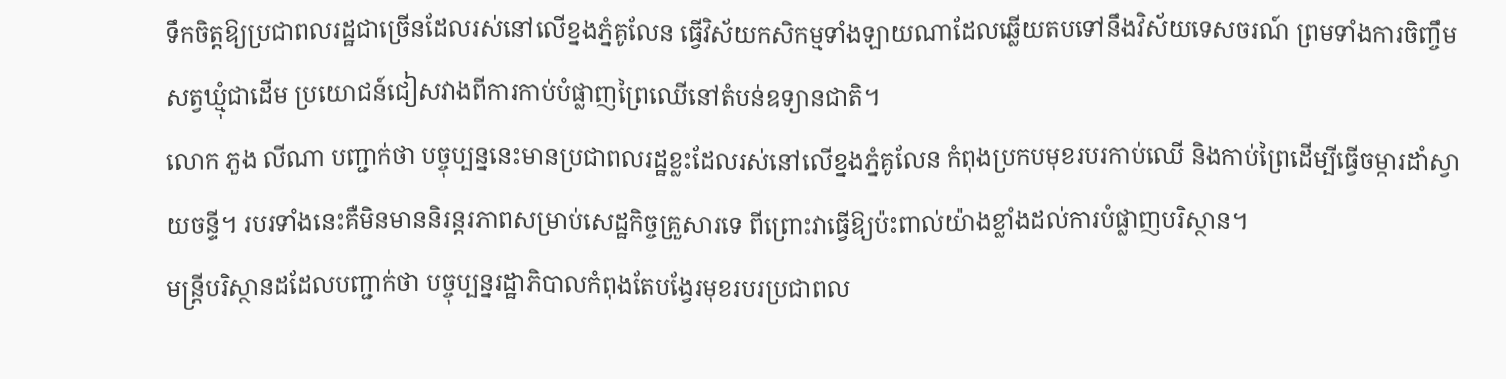ទឹកចិត្តឱ្យប្រជាពលរដ្ឋជាច្រើនដែលរស់នៅលើខ្នងភ្នំគូលែន ធ្វើវិស័យកសិកម្មទាំងឡាយណាដែលឆ្លើយតបទៅនឹងវិស័យទេសចរណ៍ ព្រមទាំងការចិញ្ចឹមសត្វឃ្មុំជាដើម ប្រយោជន៍ជៀសវាងពីការកាប់បំផ្លាញព្រៃឈើនៅតំបន់ឧទ្យានជាតិ។
លោក ភួង លីណា បញ្ជាក់ថា បច្ចុប្បន្ននេះមានប្រជាពលរដ្ឋខ្លះដែលរស់នៅលើខ្នងភ្នំគូលែន កំពុងប្រកបមុខរបរកាប់ឈើ និងកាប់ព្រៃដើម្បីធ្វើចម្ការដាំស្វាយចន្ទី។ របរទាំងនេះគឺមិនមាននិរន្តរភាពសម្រាប់សេដ្ឋកិច្ចគ្រួសារទេ ពីព្រោះវាធ្វើឱ្យប៉ះពាល់យ៉ាងខ្លាំងដល់ការបំផ្លាញបរិស្ថាន។
មន្ត្រីបរិស្ថានដដែលបញ្ជាក់ថា បច្ចុប្បន្នរដ្ឋាភិបាលកំពុងតែបង្វែរមុខរបរប្រជាពល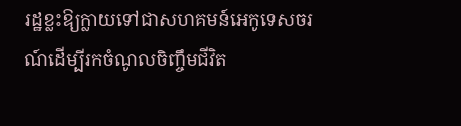រដ្ឋខ្លះឱ្យក្លាយទៅជាសហគមន៍អេកូទេសចរណ៍ដើម្បីរកចំណូលចិញ្ចឹមជីវិត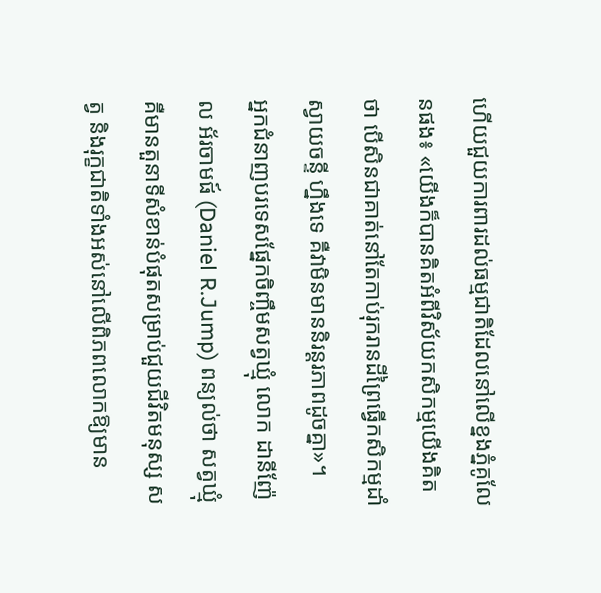ហើយជួយការពារដល់ធម្មជាតិដែលនៅលើខ្នងភ្នំគូលែនផង៖ «យើងក៏បានគិតអំពីវិស័យកសិកម្មយើងគិតថា បើសិនជាគាត់នៅតែកាប់រុករានដីព្រៃធ្វើកសិកម្មដាំស្វាយចន្ទី ហ្នឹងទេ គឺវាមិនមាននិរន្តរភាពដូចគ្នា»។
អ្នកជំនាញបរទេសផ្នែកចិញ្ចឹមសត្វឃ្មុំ លោក ដានីញ៉ែល អ័រចាមផ៍ (Daniel R.Jump) ពន្យល់ថា សត្វឃ្មុំគឺមានតួនាទីសំខាន់បំផុតសម្រាប់ជួយជីវិតមនុស្ស សត្វ និងរុក្ខជាតិទាំងអស់នៅលើពិភពលោកឱ្យមាន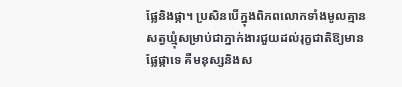ផ្លែនិងផ្កា។ ប្រសិនបើក្នុងពិភពលោកទាំងមូលគ្មានសត្វឃ្មុំសម្រាប់ជាភ្នាក់ងារជួយដល់រុក្ខជាតិឱ្យមានផ្លែផ្កាទេ គឺមនុស្សនិងស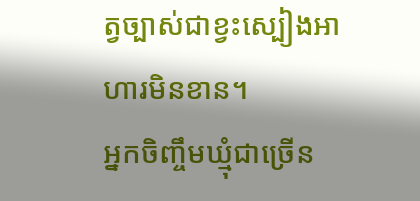ត្វច្បាស់ជាខ្វះស្បៀងអាហារមិនខាន។
អ្នកចិញ្ចឹមឃ្មុំជាច្រើន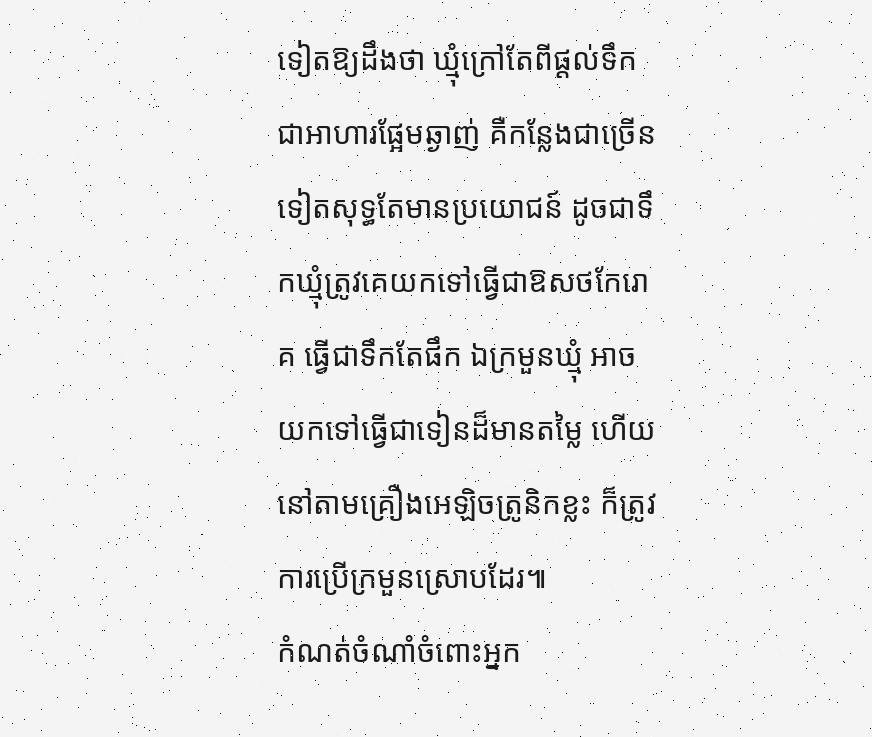ទៀតឱ្យដឹងថា ឃ្មុំក្រៅតែពីផ្ដល់ទឹកជាអាហារផ្អែមឆ្ងាញ់ គឺកន្លែងជាច្រើនទៀតសុទ្ធតែមានប្រយោជន៍ ដូចជាទឹកឃ្មុំត្រូវគេយកទៅធ្វើជាឱសថកែរោគ ធ្វើជាទឹកតែផឹក ឯក្រមួនឃ្មុំ អាចយកទៅធ្វើជាទៀនដ៏មានតម្លៃ ហើយនៅតាមគ្រឿងអេឡិចត្រូនិកខ្លះ ក៏ត្រូវការប្រើក្រមួនស្រោបដែរ៕
កំណត់ចំណាំចំពោះអ្នក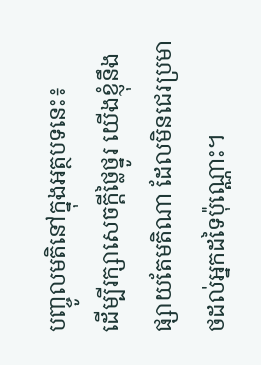បញ្ចូលមតិនៅក្នុងអត្ថបទនេះ៖
ដើម្បីរក្សាសេចក្ដីថ្លៃថ្នូរ យើងខ្ញុំនឹងផ្សាយតែមតិណា ដែលមិនជេរប្រមាថដល់អ្នកដទៃប៉ុណ្ណោះ។